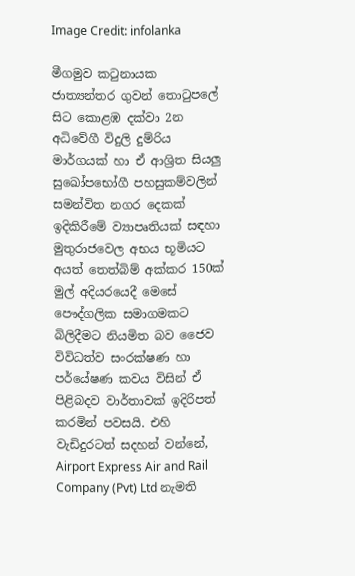Image Credit: infolanka

මීගමුව කටුනායක ජාත්‍යන්තර ගුවන් තොටුපලේ සිට කොළඹ දක්වා 2න අධිවේගී විදුලි දුම්රිය මාර්ගයක් හා ඒ ආශ්‍රිත සියලු සුඛෝපභෝගී පහසුකම්වලින් සමන්විත නගර දෙකක් ඉදිකිරීමේ ව්‍යාපෘතියක් සඳහා මුතුරාජවෙල අභය භූමියට අයත් තෙත්බිම් අක්කර 150ක් මුල් අදියරයෙදී මෙසේ පෞද්ගලික සමාගමකට බිලිදීමට නියමිත බව ජෛව විවිධත්ව සංරක්ෂණ හා පර්යේෂණ කවය විසින් ඒ පිළිබදව වාර්තාවක් ඉදිරිපත් කරමින් පවසයි. එහි වැඩිදුරටත් සදහන් වන්නේ, Airport Express Air and Rail Company (Pvt) Ltd නැමති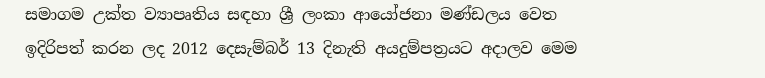සමාගම උක්ත ව්‍යාපෘතිය සඳහා ශ්‍රී ලංකා ආයෝජනා මණ්ඩලය වෙත ඉදිරිපත් කරන ලද 2012 දෙසැම්බර් 13 දිනැති අයදුම්පත්‍රයට අදාලව මෙම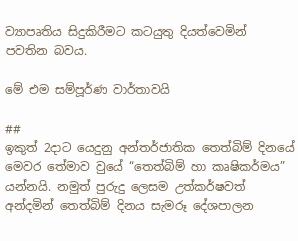ව්‍යාපෘතිය සිදුකිරීමට කටයුතු දියත්වෙමින් පවතින බවය.

මේ එම සම්පූර්ණ වාර්තාවයි

##
ඉකුත් 2දාට යෙදුනු අන්තර්ජාතික තෙත්බිම් දිනයේ මෙවර තේමාව වුයේ “තෙත්බිම් හා කෘෂිකර්මය” යන්නයි. නමුත් පුරුදු ලෙසම උත්කර්ෂවත් අන්දමින් තෙත්බිම් දිනය සැමරූ දේශපාලන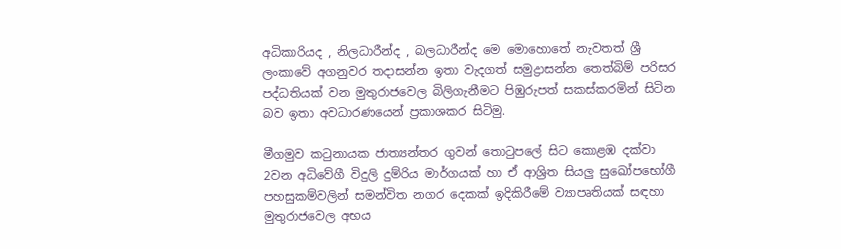අධිකාරියද , නිලධාරීන්ද , බලධාරීන්ද මෙ මොහොතේ නැවතත් ශ්‍රී ලංකාවේ අගනුවර තදාසන්න ඉතා වැදගත් සමුද්‍රාසන්න තෙත්බිම් පරිසර පද්ධතියක් වන මුතුරාජවෙල බිලිගැනීමට පිඹුරුපත් සකස්කරමින් සිටින බව ඉතා අවධාරණයෙන් ප්‍රකාශකර සිටිමු.

මීගමුව කටුනායක ජාත්‍යන්තර ගුවන් තොටුපලේ සිට කොළඹ දක්වා 2වන අධිවේගී විදුලි දුම්රිය මාර්ගයක් හා ඒ ආශ්‍රිත සියලු සුඛෝපභෝගී පහසුකම්වලින් සමන්විත නගර දෙකක් ඉදිකිරීමේ ව්‍යාපෘතියක් සඳහා මුතුරාජවෙල අභය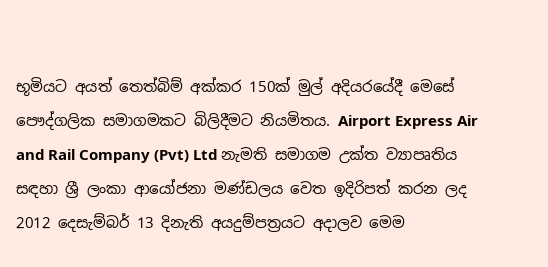භූමියට අයත් තෙත්බිම් අක්කර 150ක් මුල් අදියරයේදී මෙසේ පෞද්ගලික සමාගමකට බිලිදීමට නියමිතය. Airport Express Air and Rail Company (Pvt) Ltd නැමති සමාගම උක්ත ව්‍යාපෘතිය සඳහා ශ්‍රී ලංකා ආයෝජනා මණ්ඩලය වෙත ඉදිරිපත් කරන ලද 2012 දෙසැම්බර් 13 දිනැති අයදුම්පත්‍රයට අදාලව මෙම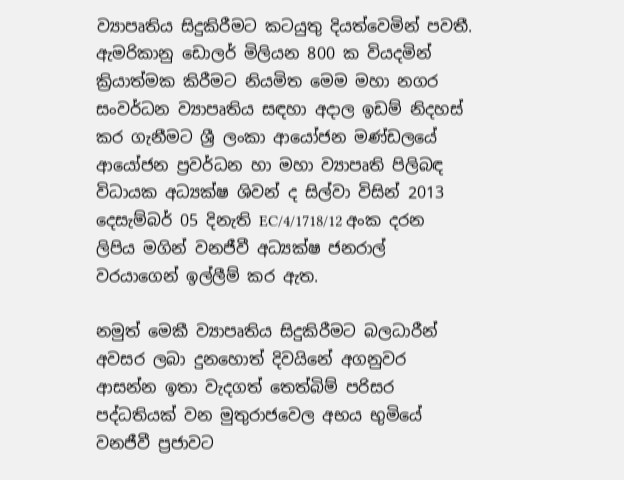ව්‍යාපෘතිය සිදුකිරීමට කටයුතු දියත්වෙමින් පවතී. ඇමරිකානු ඩොලර් මිලියන 800 ක වියදමින් ක්‍රියාත්මක කිරීමට නියමිත මෙම මහා නගර සංවර්ධන ව්‍යාපෘතිය සඳහා අදාල ඉඩම් නිදහස් කර ගැනීමට ශ්‍රී ලංකා ආයෝජන මණ්ඩලයේ ආයෝජන ප්‍රවර්ධන හා මහා ව්‍යාපෘති පිලිබඳ විධායක අධ්‍යක්ෂ ශිවන් ද සිල්වා විසින් 2013 දෙසැම්බර් 05 දිනැති EC/4/1718/12 අංක දරන ලිපිය මගින් වනජීවී අධ්‍යක්ෂ ජනරාල් වරයාගෙන් ඉල්ලීම් කර ඇත.

නමුත් මෙකී ව්‍යාපෘතිය සිදුකිරීමට බලධාරීන් අවසර ලබා දුනහොත් දිවයිනේ අගනුවර ආසන්න ඉතා වැදගත් තෙත්බිම් පරිසර පද්ධතියක් වන මුතුරාජවෙල අභය භුමියේ වනජීවී ප්‍රජාවට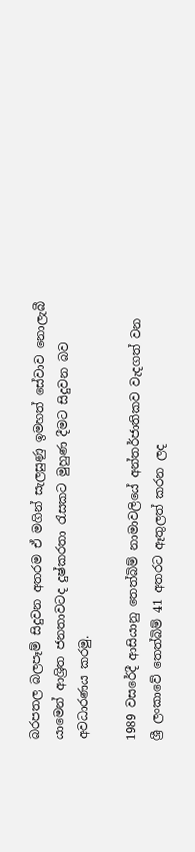බරපතල බලපෑම් සිදුවන අතරම ඒ මගින් සැලසුණු ඉමහත් සේවාව නොලැබී යාමෙන් ආශ්‍රිත ජනතාවටද දුෂ්කරතා රැසකට මුහුණ දීමට සිදුවන බව අවධාරණය කරමු.

1989 වසරේදී ආසියානු තෙත්බිම් නාමාවලියේ අන්තර්ජාතිකව වැදගත් වන ශ්‍රී ලංකාවේ තෙත්බිම් 41 අතරට ඈතුලත් කරන ලද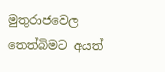මුතුරාජවෙල තෙත්බිමට අයත්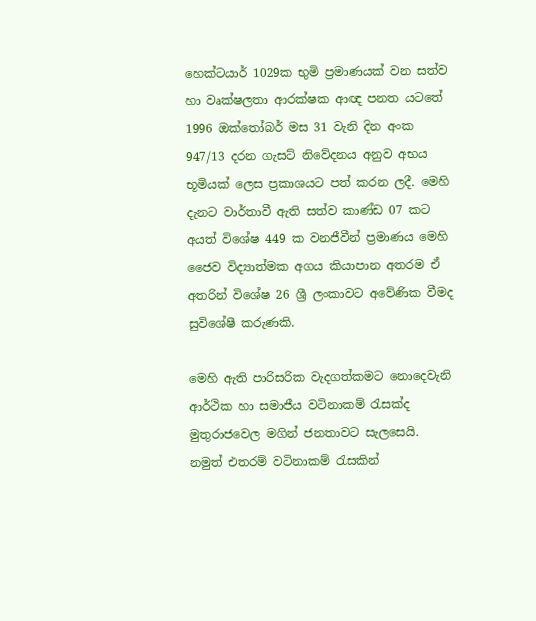හෙක්ටයාර් 1029ක භුමි ප්‍රමාණයක් වන සත්ව හා වෘක්ෂලතා ආරක්ෂක ආඥ පනත යටතේ 1996 ඔක්තෝබර් මස 31 වැනි දින අංක 947/13 දරන ගැසට් නිවේදනය අනුව අභය භූමියක් ලෙස ප්‍රකාශයට පත් කරන ලදී. මෙහි දැනට වාර්තාවී ඇති සත්ව කාණ්ඩ 07 කට අයත් විශේෂ 449 ක වනජීවීන් ප්‍රමාණය මෙහි ජෛව විද්‍යාත්මක අගය කියාපාන අතරම ඒ අතරින් විශේෂ 26 ශ්‍රී ලංකාවට අවේණික වීමද සුවිශේෂී කරුණකි.

මෙහි ඇති පාරිසරික වැදගත්කමට නොදෙවැනි ආර්ථික හා සමාජීය වටිනාකම් රැසක්ද මුතුරාජවෙල මගින් ජනතාවට සැලසෙයි. නමුත් එතරම් වටිනාකම් රැසකින්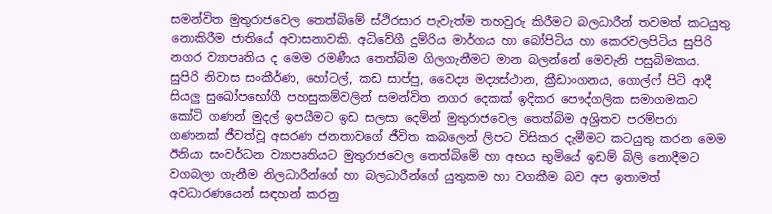සමන්විත මුතුරාජවෙල තෙත්බිමේ ස්ථිරසාර පැවැත්ම තහවුරු කිරීමට බලධාරීන් තවමත් කටයුතු නොකිරීම ජාතියේ අවාසනාවකි. අධිවේගී දුම්රිය මාර්ගය හා බෝපිටිය හා කෙරවලපිටිය සුපිරි නගර ව්‍යාපෘතිය ද මෙම රමණීය තෙත්බිම ගිලගැනීමට මාන බලන්නේ මෙවැනි පසුබිමකය. සුපිරි නිවාස සංකීර්ණ, හෝටල්, කඩ සාප්පු, වෛද්‍ය මද්‍යස්ථාන, ක්‍රීඩාංගනය, ගොල්ෆ් පිටි ආදී සියලු සුඛෝපභෝගී පහසුකම්වලින් සමන්විත නගර දෙකක් ඉදිකර පෞද්ගලික සමාගමකට කෝටි ගණන් මුදල් ඉපයීමට ඉඩ සලසා දෙමින් මුතුරාජවෙල තෙත්බිම අශ්‍රිතව පරම්පරා ගණනක් ජීවත්වූ අසරණ ජනතාවගේ ජීවිත කබලෙන් ලිපට විසිකර දැමීමට කටයුතු කරන මෙම ඊනියා සංවර්ධන ව්‍යාපෘතියට මුතුරාජවෙල තෙත්බිමේ හා අභය භුමියේ ඉඩම් බිලි නොදීමට වගබලා ගැනීම නිලධාරීන්ගේ හා බලධාරීන්ගේ යුතුකම හා වගකීම බව අප ඉතාමත් අවධාරණයෙන් සඳහන් කරනු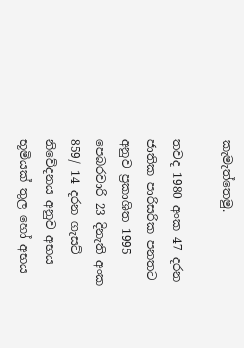කැමැත්තෙමු.

තවද 1980 අංක 47 දරන ජාතික පාරිසරික පනතට අනුව ප්‍රකාශිත 1995 පෙබරවාරි 23 දිනැති අංක 859/ 14 දරන ගැසට් නිවේදනය අනුව අභය භූමියක් තුල හෝ අභය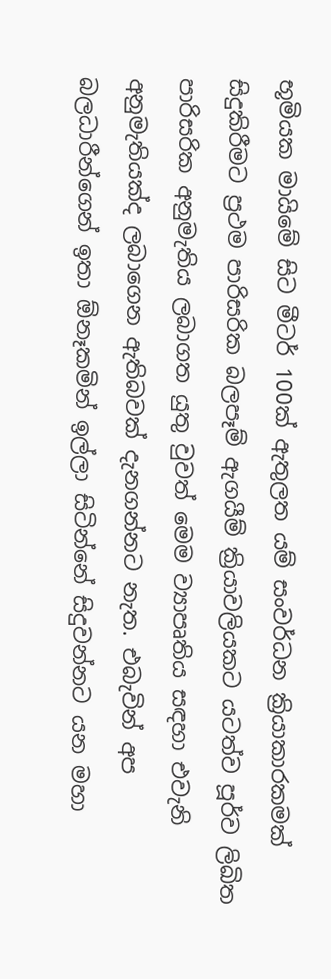භූමියක මායිමේ සිට මීටර් 100ක් ඇතුලත යම් සංවර්ධන ක්‍රියාකාරකමක් සිදුකිරීමට ප්‍රථම පාරිසරික බලපෑම් ඇගයීම් ක්‍රියාවලියකට යටත්ව පූර්ව ලිඛිත පාරිසරික අනුමැතිය ලබාගත යුතු වුවත් මෙම ව්‍යාපෘතිය සඳහා එවැනි අනුමැතියක්ද ලබාගෙන ඇතිබවක් දැනගන්නට නැත. එබැවින් අප බලධාරීන්ගෙන් ඉතා ඕනෑකමින් ඉල්ලා සිටින්නේ සිදුවන්නට යන මහා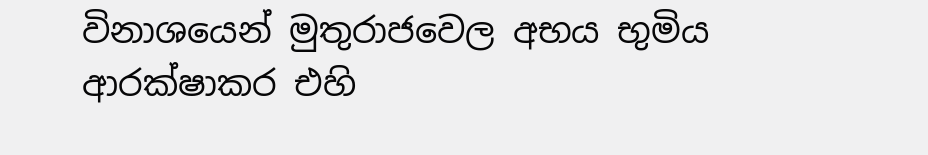විනාශයෙන් මුතුරාජවෙල අභය භුමිය ආරක්ෂාකර එහි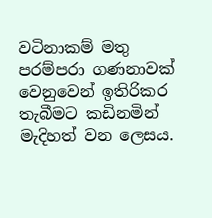වටිනාකම් මතු පරම්පරා ගණනාවක් වෙනුවෙන් ඉතිරිකර තැබීමට කඩිනමින් මැදිහත් වන ලෙසය.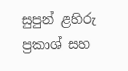සුපුන් ළහිරු ප්‍රකාශ් සහ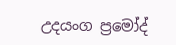උදයංග ප්‍රමෝද්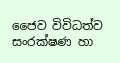ජෛව විවිධත්ව සංරක්ෂණ හා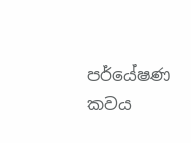පර්යේෂණ කවය